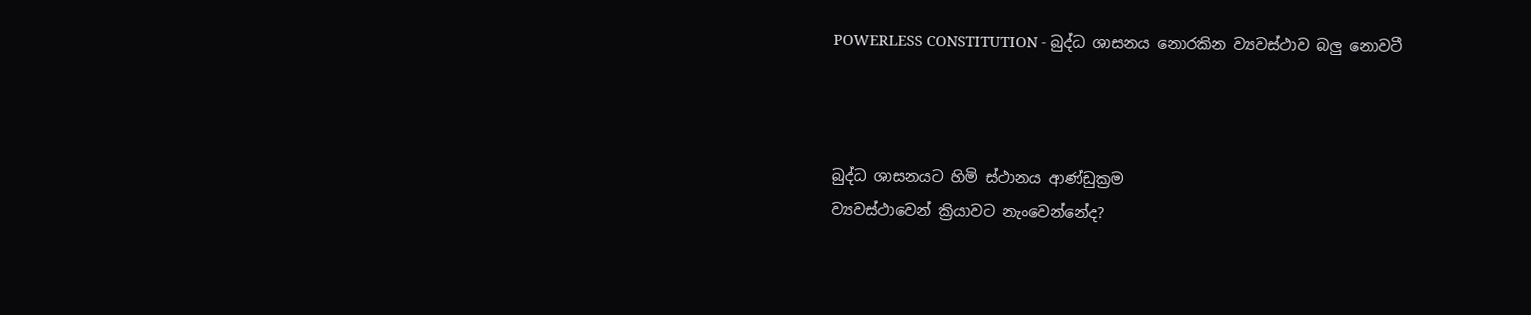POWERLESS CONSTITUTION - බුද්ධ ශාසනය නොරකින ව්‍යවස්ථාව බලු නොවටී



බුද්ධ ශාසනයට හිමි ස්‌ථානය ආණ්‌ඩුක්‍රම
ව්‍යවස්‌ථාවෙන් ක්‍රියාවට නැංවෙන්නේද?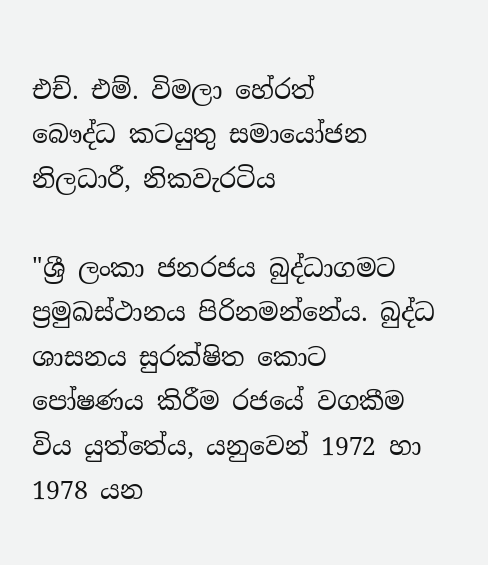එච්. එම්. විමලා හේරත්
බෞද්ධ කටයුතු සමායෝජන නිලධාරී, නිකවැරටිය

"ශ්‍රී ලංකා ජනරජය බුද්ධාගමට ප්‍රමුඛස්‌ථානය පිරිනමන්නේය. බුද්ධ ශාසනය සුරක්‌ෂිත කොට පෝෂණය කිරීම රජයේ වගකීම විය යුත්තේය, යනුවෙන් 1972 හා 1978 යන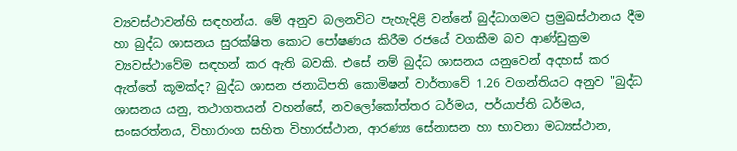ව්‍යවස්‌ථාවන්හි සඳහන්ය. මේ අනුව බලනවිට පැහැදිළි වන්නේ බුද්ධාගමට ප්‍රමුඛස්‌ථානය දීම හා බුද්ධ ශාසනය සුරක්‌ෂිත කොට පෝෂණය කිරීම රජයේ වගකීම බව ආණ්‌ඩුක්‍රම ව්‍යවස්‌ථාවේම සඳහන් කර ඇති බවකි. එසේ නම් බුද්ධ ශාසනය යනුවෙන් අදහස්‌ කර ඇත්තේ කූමක්‌ද? බුද්ධ ශාසන ජනාධිපති කොමිෂන් වාර්තාවේ 1.26 වගන්තියට අනුව "බුද්ධ ශාසනය යනු, තථාගතයන් වහන්සේ, නවලෝකෝත්තර ධර්මය, පර්යාප්ති ධර්මය, සංඝරත්නය, විහාරාංග සහිත විහාරස්‌ථාන, ආරණ්‍ය සේනාසන හා භාවනා මධ්‍යස්‌ථාන,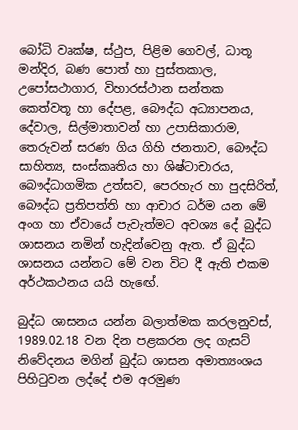බෝධි වෘක්‌ෂ, ස්‌ථුප, පිළිම ගෙවල්, ධාතූ මන්දිර, බණ පොත් හා පුස්‌තකාල, උපෝසථාගාර, විහාරස්‌ථාන සන්තක කෙත්වතූ හා දේපළ, බෞද්ධ අධ්‍යාපනය, දේවාල, සිල්මාතාවන් හා උපාසිකාරාම, තෙරුවන් සරණ ගිය ගිහි ජනතාව, බෞද්ධ සාහිත්‍ය, සංස්‌කෘතිය හා ශිෂ්ටාචාරය, බෞද්ධාගමික උත්සව, පෙරහැර හා පුදසිරිත්, බෞද්ධ ප්‍රතිපත්ති හා ආචාර ධර්ම යන මේ අංග හා ඒවායේ පැවැත්මට අවශ්‍ය දේ බුද්ධ ශාසනය නමින් හැදින්වෙනු ඇත. ඒ බුද්ධ ශාසනය යන්නට මේ වන විට දී ඇති එකම අර්ථකථනය යයි හැඟේ.

බුද්ධ ශාසනය යන්න බලාත්මක කරලනුවස්‌, 1989.02.18 වන දින පළකරන ලද ගැසට්‌ නිවේදනය මගින් බුද්ධ ශාසන අමාත්‍යංශය පිහිටුවන ලද්දේ එම අරමුණ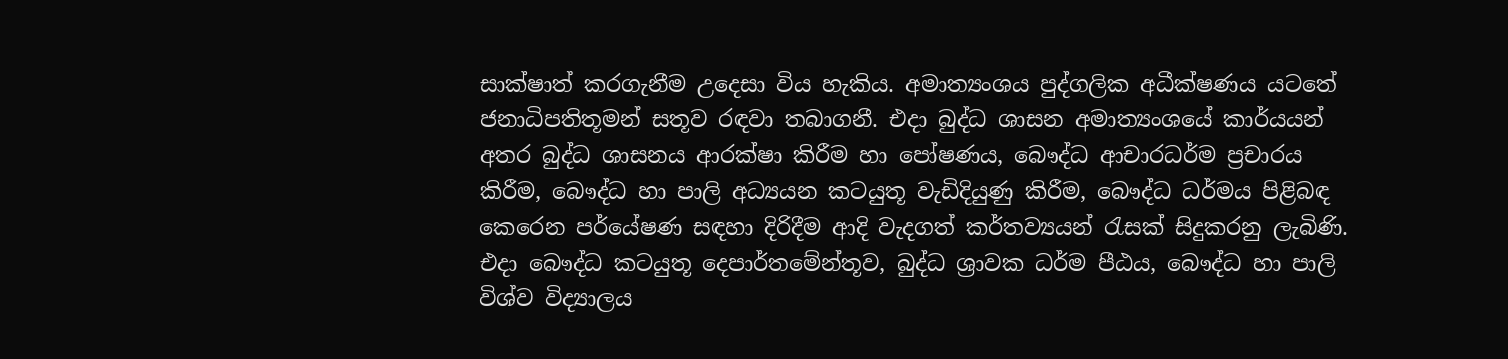සාක්‌ෂාත් කරගැනීම උදෙසා විය හැකිය. අමාත්‍යංශය පුද්ගලික අධීක්‌ෂණය යටතේ ජනාධිපතිතූමන් සතූව රඳවා තබාගනී. එදා බුද්ධ ශාසන අමාත්‍යංශයේ කාර්යයන් අතර බුද්ධ ශාසනය ආරක්‌ෂා කිරීම හා පෝෂණය, බෞද්ධ ආචාරධර්ම ප්‍රචාරය කිරීම, බෞද්ධ හා පාලි අධ්‍යයන කටයුතූ වැඩිදියුණු කිරීම, බෞද්ධ ධර්මය පිළිබඳ කෙරෙන පර්යේෂණ සඳහා දිරිදීම ආදි වැදගත් කර්තව්‍යයන් රැසක්‌ සිදුකරනු ලැබිණි. එදා බෞද්ධ කටයුතූ දෙපාර්තමේන්තූව, බුද්ධ ශ්‍රාවක ධර්ම පීඨය, බෞද්ධ හා පාලි විශ්ව විද්‍යාලය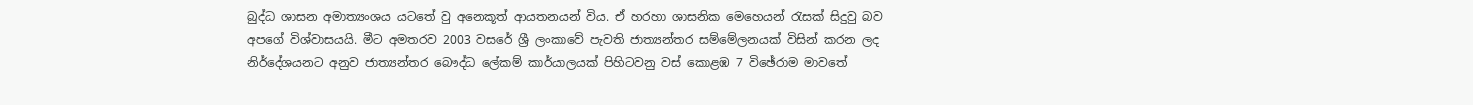බුද්ධ ශාසන අමාත්‍යංශය යටතේ වු අනෙකූත් ආයතනයන් විය. ඒ හරහා ශාසනික මෙහෙයන් රැසක්‌ සිදුවු බව අපගේ විශ්වාසයයි. මීට අමතරව 2003 වසරේ ශ්‍රී ලංකාවේ පැවති ජාත්‍යන්තර සම්මේලනයක්‌ විසින් කරන ලද නිර්දේශයනට අනුව ජාත්‍යන්තර බෞද්ධ ලේකම් කාර්යාලයක්‌ පිහිටවනු වස්‌ කොළඹ 7 විඡේරාම මාවතේ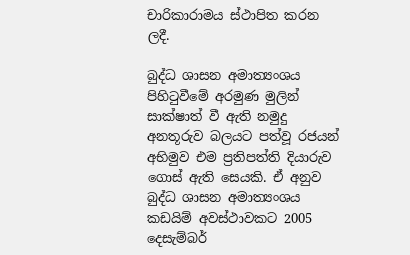චාරිකාරාමය ස්‌ථාපිත කරන ලදී.

බුද්ධ ශාසන අමාත්‍යංශය පිහිටුවීමේ අරමුණ මුලින් සාක්‌ෂාත් වී ඇති නමුදු අනතූරුව බලයට පත්වූ රජයන් අභිමුව එම ප්‍රතිපත්ති දියාරුව ගොස්‌ ඇති සෙයකි. ඒ අනුව බුද්ධ ශාසන අමාත්‍යංශය කඩයිම් අවස්‌ථාවකට 2005 දෙසැම්බර්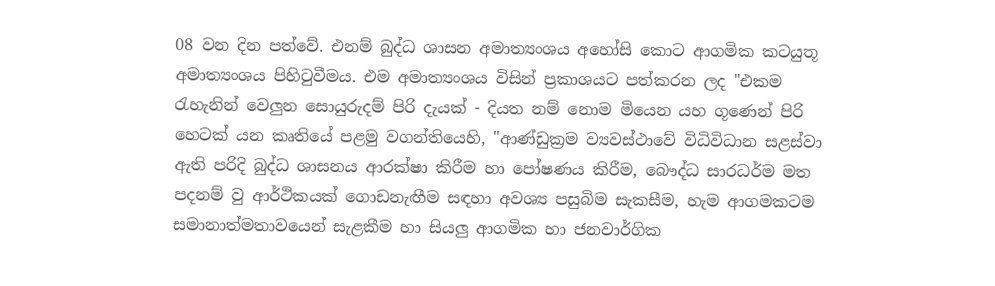08 වන දින පත්වේ. එනම් බුද්ධ ශාසන අමාත්‍යංශය අහෝසි කොට ආගමික කටයුතූ අමාත්‍යංශය පිහිටුවීමය. එම අමාත්‍යංශය විසින් ප්‍රකාශයට පත්කරන ලද "එකම රැහැනින් වෙලුන සොයුරුදම් පිරි දැයක්‌ - දියත නම් නොම මියෙන යහ ගූණෙන් පිරි හෙටක්‌ යන කෘතියේ පළමු වගන්තියෙහි, "ආණ්‌ඩුක්‍රම ව්‍යවස්‌ථාවේ විධිවිධාන සළස්‌වා ඇති පරිදි බුද්ධ ශාසනය ආරක්‌ෂා කිරීම හා පෝෂණය කිරීම, බෞද්ධ සාරධර්ම මත පදනම් වු ආර්ථිකයක්‌ ගොඩනැඟීම සඳහා අවශ්‍ය පසුබිම සැකසීම, හැම ආගමකටම සමානාත්මතාවයෙන් සැළකීම හා සියලු ආගමික හා ජනවාර්ගික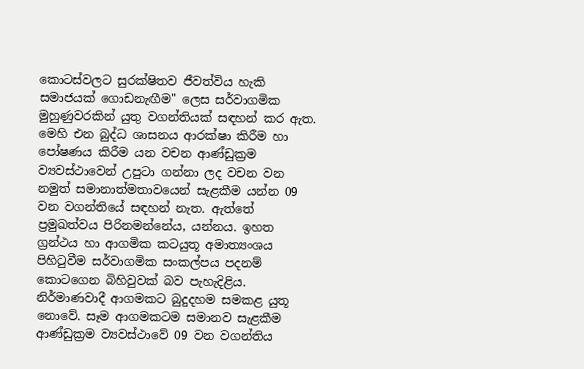කොටස්‌වලට සුරක්‌ෂිතව ජීවත්විය හැකි සමාජයක්‌ ගොඩනැඟීම" ලෙස සර්වාගමික මුහුණුවරකින් යුතු වගන්තියක්‌ සඳහන් කර ඇත. මෙහි එන බුද්ධ ශාසනය ආරක්‌ෂා කිරීම හා පෝෂණය කිරීම යන වචන ආණ්‌ඩුක්‍රම ව්‍යවස්‌ථාවෙන් උපුටා ගන්නා ලද වචන වන නමුත් සමානාත්මතාවයෙන් සැළකීම යන්න 09 වන වගන්තියේ සඳහන් නැත. ඇත්තේ ප්‍රමුඛත්වය පිරිනමන්නේය, යන්නය. ඉහත ග්‍රන්ථය හා ආගමික කටයුතූ අමාත්‍යංශය පිහිටුවීම සර්වාගමික සංකල්පය පදනම් කොටගෙන බිහිවුවක්‌ බව පැහැදිළිය. නිර්මාණවාදී ආගමකට බුදුදහම සමකළ යුතූ නොවේ. සෑම ආගමකටම සමානව සැළකීම ආණ්‌ඩුක්‍රම ව්‍යවස්‌ථාවේ 09 වන වගන්තිය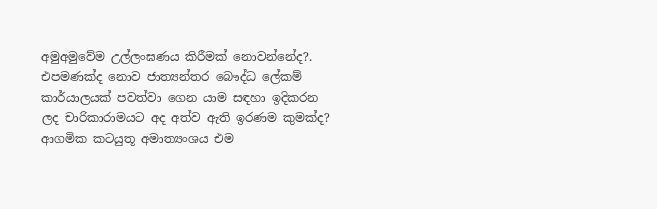අමුඅමුවේම උල්ලංඝණය කිරීමක්‌ නොවන්නේද?. එපමණක්‌ද නොව ජාත්‍යන්තර බෞද්ධ ලේකම් කාර්යාලයක්‌ පවත්වා ගෙන යාම සඳහා ඉදිකරන ලද චාරිකාරාමයට අද අත්ව ඇති ඉරණම කුමක්‌ද? ආගමික කටයුතූ අමාත්‍යංශය එම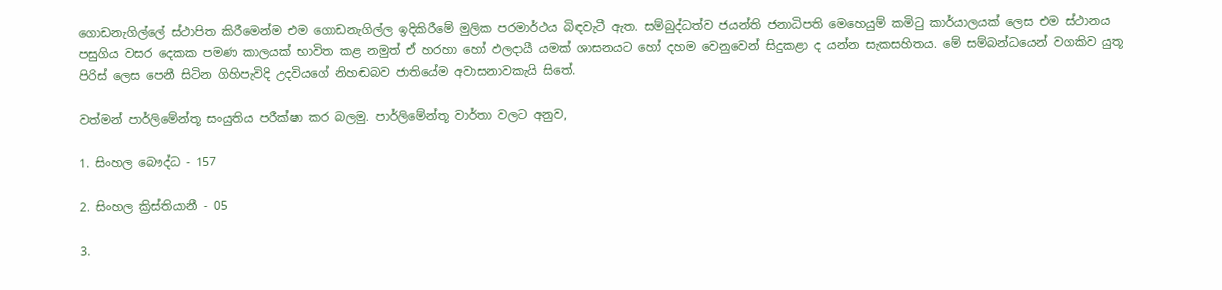ගොඩනැගිල්ලේ ස්‌ථාපිත කිරීමෙන්ම එම ගොඩනැගිල්ල ඉදිකිරීමේ මුලික පරමාර්ථය බිඳවැටී ඇත. සම්බුද්ධත්ව ජයන්ති ජනාධිපති මෙහෙයුම් කමිටු කාර්යාලයක්‌ ලෙස එම ස්‌ථානය පසුගිය වසර දෙකක පමණ කාලයක්‌ භාවිත කළ නමුත් ඒ හරහා හෝ ඵලදායී යමක්‌ ශාසනයට හෝ දහම වෙනුවෙන් සිදුකළා ද යන්න සැකසහිතය. මේ සම්බන්ධයෙන් වගකිව යුතූ පිරිස්‌ ලෙස පෙනී සිටින ගිහිපැවිදි උදවියගේ නිහඬබව ජාතියේම අවාසනාවකැයි සිතේ.

වත්මන් පාර්ලිමේන්තූ සංයුතිය පරීක්‌ෂා කර බලමු. පාර්ලිමේන්තූ වාර්තා වලට අනුව,

1. සිංහල බෞද්ධ - 157

2. සිංහල ක්‍රිස්‌තියානී - 05

3.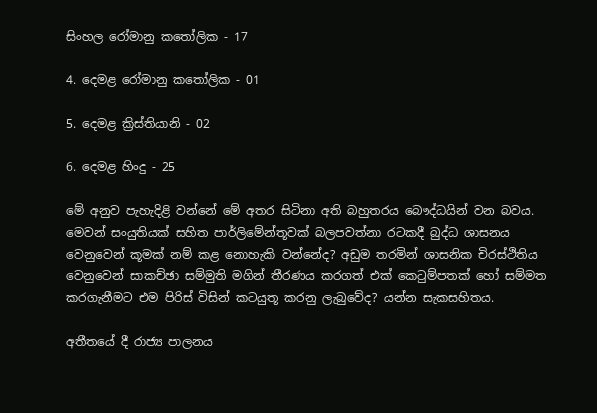සිංහල රෝමානු කතෝලික - 17

4. දෙමළ රෝමානු කතෝලික - 01

5. දෙමළ ක්‍රිස්‌තියානි - 02

6. දෙමළ හිංදු - 25

මේ අනුව පැහැදිළි වන්නේ මේ අතර සිටිනා අති බහුතරය බෞද්ධයින් වන බවය. මෙවන් සංයුතියක්‌ සහිත පාර්ලිමේන්තූවක්‌ බලපවත්නා රටකදී බුද්ධ ශාසනය වෙනුවෙන් කූමක්‌ නම් කළ නොහැකි වන්නේද? අඩුම තරමින් ශාසනික චිරස්‌ථිතිය වෙනුවෙන් සාකච්ඡා සම්මුති මගින් තීරණය කරගත් එක්‌ කෙටුම්පතක්‌ හෝ සම්මත කරගැනීමට එම පිරිස්‌ විසින් කටයුතූ කරනු ලැබුවේද? යන්න සැකසහිතය.

අතීතයේ දී රාජ්‍ය පාලනය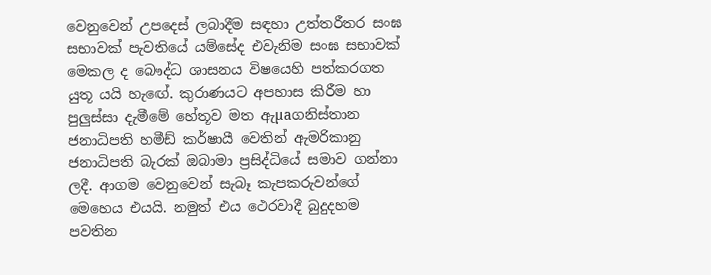වෙනුවෙන් උපදෙස්‌ ලබාදීම සඳහා උත්තරීතර සංඝ සභාවක්‌ පැවතියේ යම්සේද එවැනිම සංඝ සභාවක්‌ මෙකල ද බෞද්ධ ශාසනය විෂයෙහි පත්කරගත යුතූ යයි හැඟේ. කුරාණයට අපහාස කිරීම හා පුලුස්‌සා දැමීමේ හේතූව මත ඇµaගනිස්‌තාන ජනාධිපති හමීඩ් කර්ෂායී වෙතින් ඇමරිකානු ජනාධිපති බැරක්‌ ඔබාමා ප්‍රසිද්ධියේ සමාව ගන්නා ලදී. ආගම වෙනුවෙන් සැබෑ කැපකරුවන්ගේ මෙහෙය එයයි. නමුත් එය ථෙරවාදී බුදුදහම පවතින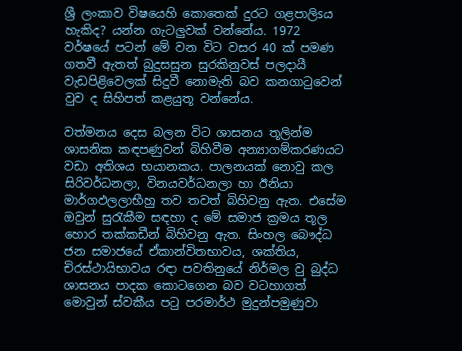ශ්‍රී ලංකාව විෂයෙහි කොතෙක්‌ දුරට ගළපාලිsය හැකිද? යන්න ගැටලුවක්‌ වන්නේය. 1972 වර්ෂයේ පටන් මේ වන විට වසර 40 ක්‌ පමණ ගතවී ඇතත් බුදුසසුන සුරකිනුවස්‌ පලදායී වැඩපිළිවෙලක්‌ සිදුවී නොමැති බව කනගාටුවෙන් වුව ද සිහිපත් කළයුතූ වන්නේය.

වත්මනය දෙස බලන විට ශාසනය තූලින්ම ශාසනික කඳපණුවන් බිහිවීම අන්‍යාගම්කරණයට වඩා අතිශය භයානකය. පාලනයක්‌ නොවු කල සිරිවර්ධනලා, විනයවර්ධනලා හා ඊනියා මාර්ගඵලලාභීහු තව තවත් බිහිවනු ඇත. එසේම ඔවුන් සුරැකීම සඳහා ද මේ සමාජ ක්‍රමය තූල හොර තක්‌කඩීන් බිහිවනු ඇත. සිංහල බෞද්ධ ජන සමාජයේ ඒකාන්විතභාවය, ශක්‌තිය, චිරස්‌ථායිභාවය රඳා පවතිනුයේ නිර්මල වු බුද්ධ ශාසනය පාදක කොටගෙන බව වටහාගත් මොවුන් ස්‌වකීය පටු පරමාර්ථ මුදුන්පමුණුවා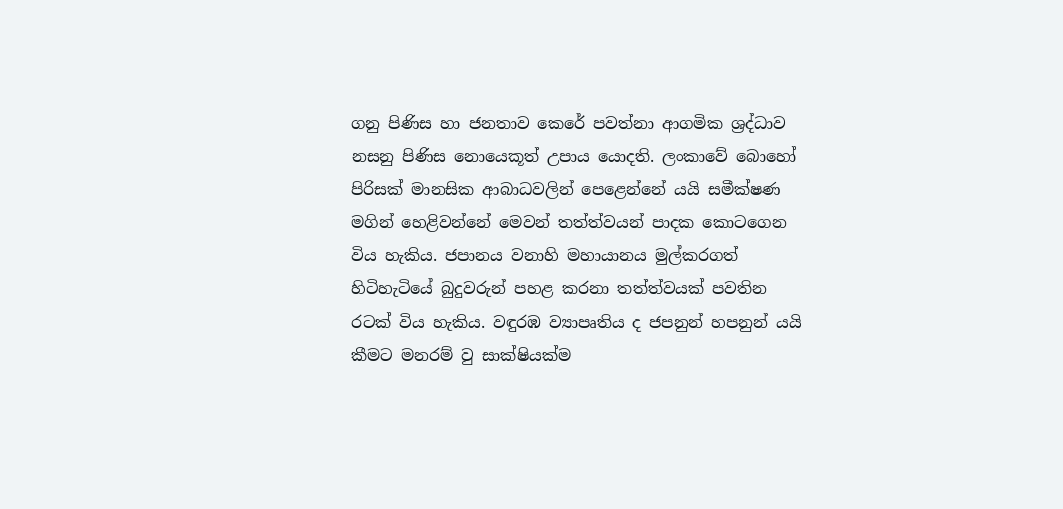ගනු පිණිස හා ජනතාව කෙරේ පවත්නා ආගමික ශ්‍රද්ධාව නසනු පිණිස නොයෙකූත් උපාය යොදති. ලංකාවේ බොහෝ පිරිසක්‌ මානසික ආබාධවලින් පෙළෙන්නේ යයි සමීක්‌ෂණ මගින් හෙළිවන්නේ මෙවන් තත්ත්වයන් පාදක කොටගෙන විය හැකිය. ජපානය වනාහි මහායානය මුල්කරගත් හිටිහැටියේ බුදුවරුන් පහළ කරනා තත්ත්වයක්‌ පවතින රටක්‌ විය හැකිය. වඳුරඹ ව්‍යාපෘතිය ද ජපනුන් හපනුන් යයි කීමට මනරම් වු සාක්‌ෂියක්‌ම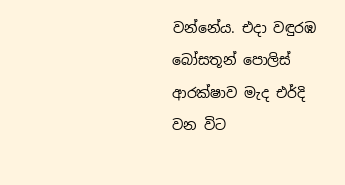වන්නේය. එදා වඳුරඹ බෝසතූන් පොලිස්‌ ආරක්‌ෂාව මැද එර්දි වන විට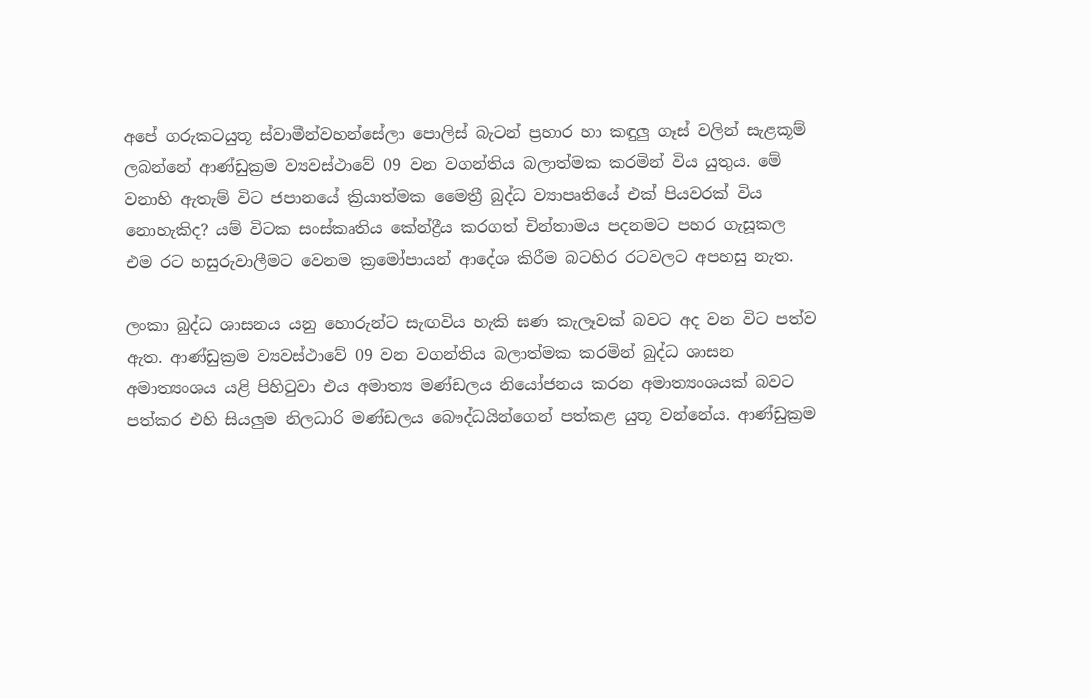අපේ ගරුකටයුතූ ස්‌වාමීන්වහන්සේලා පොලිස්‌ බැටන් ප්‍රහාර හා කඳුලු ගෑස්‌ වලින් සැළකූම් ලබන්නේ ආණ්‌ඩුක්‍රම ව්‍යවස්‌ථාවේ 09 වන වගන්තිය බලාත්මක කරමින් විය යුතුය. මේ වනාහි ඇතැම් විට ජපානයේ ක්‍රියාත්මක මෛත්‍රී බුද්ධ ව්‍යාපෘතියේ එක්‌ පියවරක්‌ විය නොහැකිද? යම් විටක සංස්‌කෘතිය කේන්ද්‍රීය කරගත් චින්තාමය පදනමට පහර ගැසූකල එම රට හසුරුවාලීමට වෙනම ක්‍රමෝපායන් ආදේශ කිරීම බටහිර රටවලට අපහසු නැත.

ලංකා බුද්ධ ශාසනය යනු හොරුන්ට සැඟවිය හැකි ඝණ කැලෑවක්‌ බවට අද වන විට පත්ව ඇත. ආණ්‌ඩුක්‍රම ව්‍යවස්‌ථාවේ 09 වන වගන්තිය බලාත්මක කරමින් බුද්ධ ශාසන අමාත්‍යංශය යළි පිහිටුවා එය අමාත්‍ය මණ්‌ඩලය නියෝජනය කරන අමාත්‍යංශයක්‌ බවට පත්කර එහි සියලුම නිලධාරි මණ්‌ඩලය බෞද්ධයින්ගෙන් පත්කළ යුතූ වන්නේය. ආණ්‌ඩුක්‍රම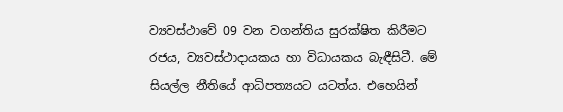ව්‍යවස්‌ථාවේ 09 වන වගන්තිය සුරක්‌ෂිත කිරීමට රජය, ව්‍යවස්‌ථාදායකය හා විධායකය බැඳීසිටී. මේ සියල්ල නීතියේ ආධිපත්‍යයට යටත්ය. එහෙයින්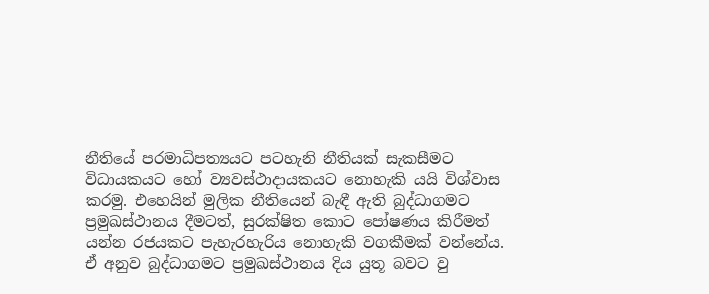නීතියේ පරමාධිපත්‍යයට පටහැනි නීතියක්‌ සැකසීමට විධායකයට හෝ ව්‍යවස්‌ථාදායකයට නොහැකි යයි විශ්වාස කරමු. එහෙයින් මුලික නීතියෙන් බැඳී ඇති බුද්ධාගමට ප්‍රමුඛස්‌ථානය දීමටත්, සුරක්‌ෂිත කොට පෝෂණය කිරීමත් යන්න රජයකට පැහැරහැරිය නොහැකි වගකීමක්‌ වන්නේය. ඒ අනුව බුද්ධාගමට ප්‍රමුඛස්‌ථානය දිය යුතූ බවට වු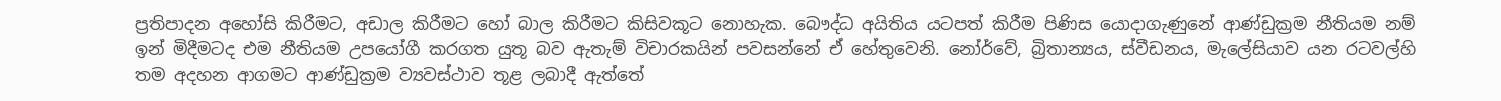ප්‍රතිපාදන අහෝසි කිරීමට, අඩාල කිරීමට හෝ බාල කිරීමට කිසිවකූට නොහැක. බෞද්ධ අයිතිය යටපත් කිරීම පිණිස යොදාගැණුනේ ආණ්‌ඩුක්‍රම නීතියම නම් ඉන් මිදීමටද එම නීතියම උපයෝගී කරගත යුතූ බව ඇතැම් විචාරකයින් පවසන්නේ ඒ හේතුවෙනි. නෝර්වේ, බ්‍රිතාන්‍යය, ස්‌වීඩනය, මැලේසියාව යන රටවල්හි තම අදහන ආගමට ආණ්‌ඩුක්‍රම ව්‍යවස්‌ථාව තූළ ලබාදී ඇත්තේ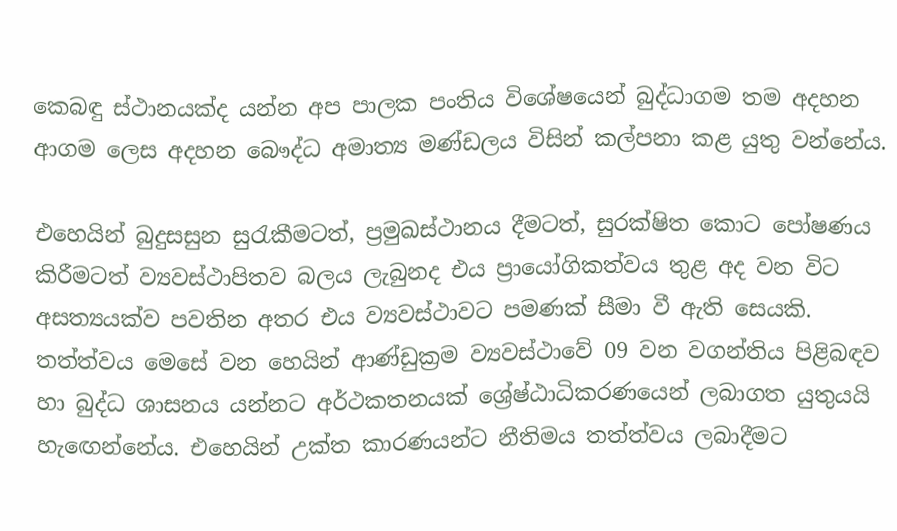කෙබඳු ස්‌ථානයක්‌ද යන්න අප පාලක පංතිය විශේෂයෙන් බුද්ධාගම තම අදහන ආගම ලෙස අදහන බෞද්ධ අමාත්‍ය මණ්‌ඩලය විසින් කල්පනා කළ යුතු වන්නේය.

එහෙයින් බුදුසසුන සුරැකීමටත්, ප්‍රමුඛස්‌ථානය දීමටත්, සුරක්‌ෂිත කොට පෝෂණය කිරීමටත් ව්‍යවස්‌ථාපිතව බලය ලැබුනද එය ප්‍රායෝගිකත්වය තුළ අද වන විට අසත්‍යයක්‌ව පවතින අතර එය ව්‍යවස්‌ථාවට පමණක්‌ සීමා වී ඇති සෙයකි. තත්ත්වය මෙසේ වන හෙයින් ආණ්‌ඩුක්‍රම ව්‍යවස්‌ථාවේ 09 වන වගන්තිය පිළිබඳව හා බුද්ධ ශාසනය යන්නට අර්ථකතනයක්‌ ශ්‍රේෂ්ඨාධිකරණයෙන් ලබාගත යුතුයයි හැඟෙන්නේය. එහෙයින් උක්‌ත කාරණයන්ට නීතිමය තත්ත්වය ලබාදීමට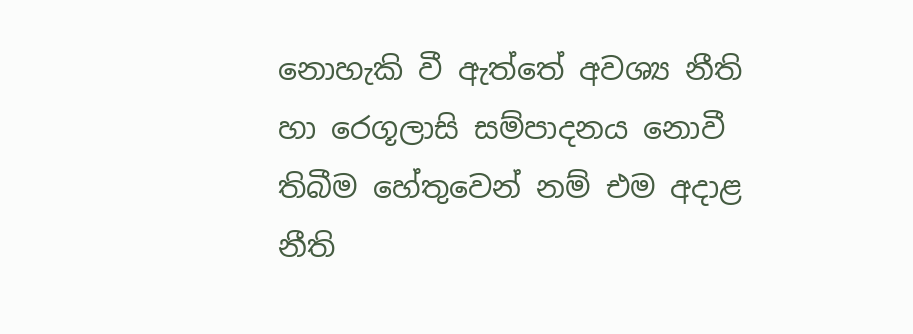නොහැකි වී ඇත්තේ අවශ්‍ය නීති හා රෙගූලාසි සම්පාදනය නොවී තිබීම හේතුවෙන් නම් එම අදාළ නීති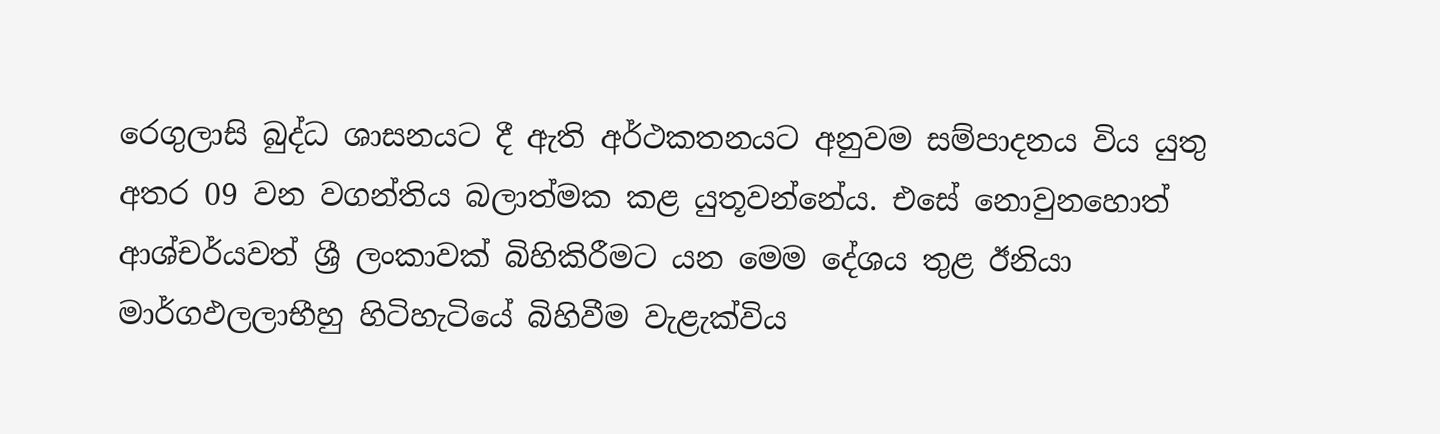රෙගුලාසි බුද්ධ ශාසනයට දී ඇති අර්ථකතනයට අනුවම සම්පාදනය විය යුතු අතර 09 වන වගන්තිය බලාත්මක කළ යුතූවන්නේය. එසේ නොවුනහොත් ආශ්චර්යවත් ශ්‍රී ලංකාවක්‌ බිහිකිරීමට යන මෙම දේශය තුළ ඊනියා මාර්ගඵලලාභීහු හිටිහැටියේ බිහිවීම වැළැක්‌විය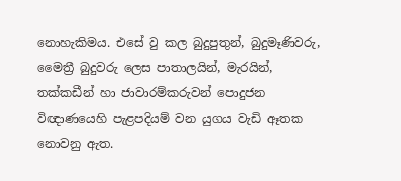නොහැකිමය. එසේ වු කල බුදුපුතුන්, බුදුමෑණිවරු, මෛත්‍රී බුදුවරු ලෙස පාතාලයින්, මැරයින්, තක්‌කඩීන් හා ජාවාරම්කරුවන් පොදුජන විඥාණයෙහි පැළපදියම් වන යුගය වැඩි ඈතක නොවනු ඇත.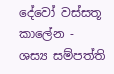දේවෝ වස්‌සතූ කාලේන - ශස්‍ය සම්පත්ති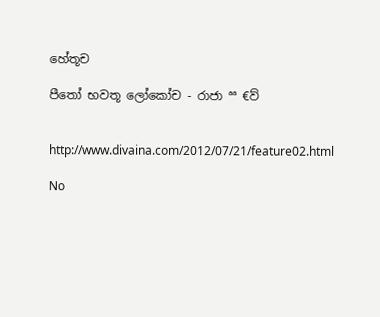හේතූච

පීතෝ භවතූ ලෝකෝච - රාජා ªª €ව්


http://www.divaina.com/2012/07/21/feature02.html

No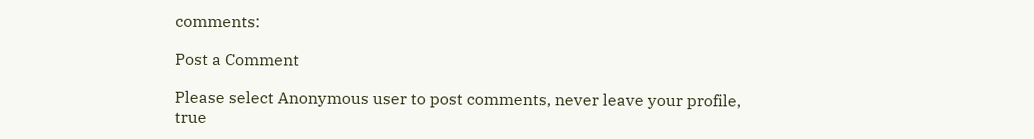comments:

Post a Comment

Please select Anonymous user to post comments, never leave your profile, true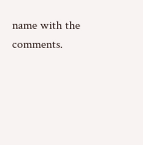name with the comments.